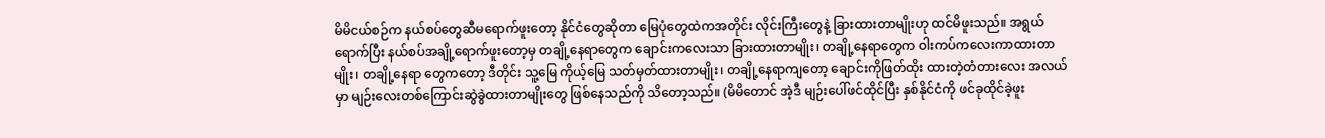မိမိငယ်စဉ်က နယ်စပ်တွေဆီမရောက်ဖူးတော့ နိုင်ငံတွေဆိုတာ မြေပုံတွေထဲကအတိုင်း လိုင်းကြီးတွေနဲ့ ခြားထားတာမျိုးဟု ထင်မိဖူးသည်။ အရွယ်ရောက်ပြီး နယ်စပ်အချို့ရောက်ဖူးတော့မှ တချို့နေရာတွေက ချောင်းကလေးသာ ခြားထားတာမျိုး၊ တချို့နေရာတွေက ဝါးကပ်ကလေးကာထားတာမျိုး၊ တချို့နေရာ တွေကတော့ ဒီတိုင်း သူ့မြေ ကိုယ့်မြေ သတ်မှတ်ထားတာမျိုး၊ တချို့နေရာကျတော့ ချောင်းကိုဖြတ်ထိုး ထားတဲ့တံတားလေး အလယ်မှာ မျဉ်းလေးတစ်ကြောင်းဆွဲခွဲထားတာမျိုးတွေ ဖြစ်နေသည်ကို သိတော့သည်။ (မိမိတောင် အဲ့ဒီ မျဉ်းပေါ်ဖင်ထိုင်ပြီး နှစ်နိုင်ငံကို ဖင်ခုထိုင်ခဲ့ဖူး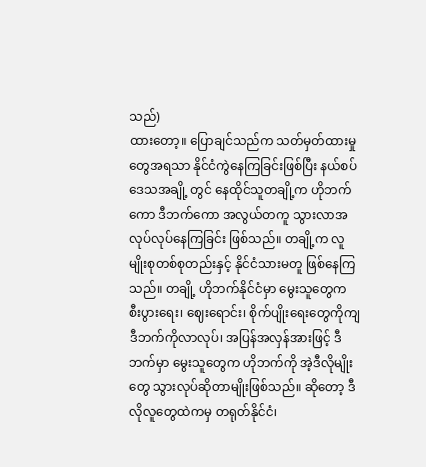သည်)
ထားတော့။ ပြောချင်သည်က သတ်မှတ်ထားမှုတွေအရသာ နိုင်ငံကွဲနေကြခြင်းဖြစ်ပြီး နယ်စပ်ဒေသအချို့ တွင် နေထိုင်သူတချို့က ဟိုဘက်ကော ဒီဘက်ကော အလွယ်တကူ သွားလာအလုပ်လုပ်နေကြခြင်း ဖြစ်သည်။ တချို့က လူမျိုးစုတစ်စုတည်းနှင့် နိုင်ငံသားမတူ ဖြစ်နေကြသည်။ တချို့ ဟိုဘက်နိုင်ငံမှာ မွေးသူတွေက စီးပွားရေး၊ ဈေးရောင်း၊ စိုက်ပျိုးရေးတွေကိုကျ ဒီဘက်ကိုလာလုပ်၊ အပြန်အလှန်အားဖြင့် ဒီဘက်မှာ မွေးသူတွေက ဟိုဘက်ကို အဲ့ဒီလိုမျိုးတွေ သွားလုပ်ဆိုတာမျိုးဖြစ်သည်။ ဆိုတော့ ဒီလိုလူတွေထဲကမှ တရုတ်နိုင်ငံ၊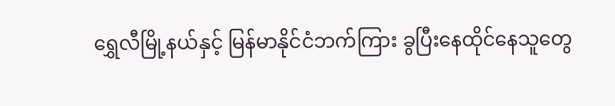ရွှေလီမြို့နယ်နှင့် မြန်မာနိုင်ငံဘက်ကြား ခွပြီးနေထိုင်နေသူတွေ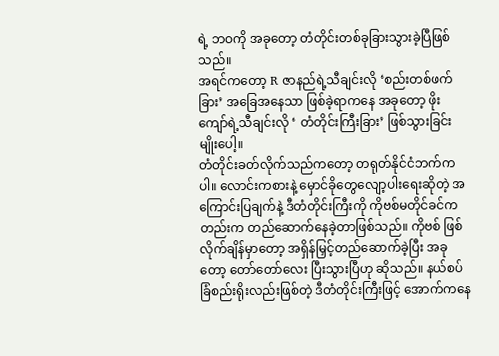ရဲ့ ဘဝကို အခုတော့ တံတိုင်းတစ်ခုခြားသွားခဲ့ပြီဖြစ်သည်။
အရင်ကတော့ R ဇာနည်ရဲ့သီချင်းလို ‘စည်းတစ်ဖက်ခြား’ အခြေအနေသာ ဖြစ်ခဲ့ရာကနေ အခုတော့ ဖိုးကျော်ရဲ့သီချင်းလို ‘ တံတိုင်းကြီးခြား’ ဖြစ်သွားခြင်းမျိုးပေါ့။
တံတိုင်းခတ်လိုက်သည်ကတော့ တရုတ်နိုင်ငံဘက်ကပါ။ လောင်းကစားနဲ့ မှောင်ခိုတွေလျော့ပါးရေးဆိုတဲ့ အကြောင်းပြချက်နဲ့ ဒီတံတိုင်းကြီးကို ကိုဗစ်မတိုင်ခင်ကတည်းက တည်ဆောက်နေခဲ့တာဖြစ်သည်။ ကိုဗစ် ဖြစ်လိုက်ချိန်မှာတော့ အရှိန်မြှင့်တည်ဆောက်ခဲ့ပြီး အခုတော့ တော်တော်လေး ပြီးသွားပြီဟု ဆိုသည်။ နယ်စပ်ခြံစည်းရိုးလည်းဖြစ်တဲ့ ဒီတံတိုင်းကြီးဖြင့် အောက်ကနေ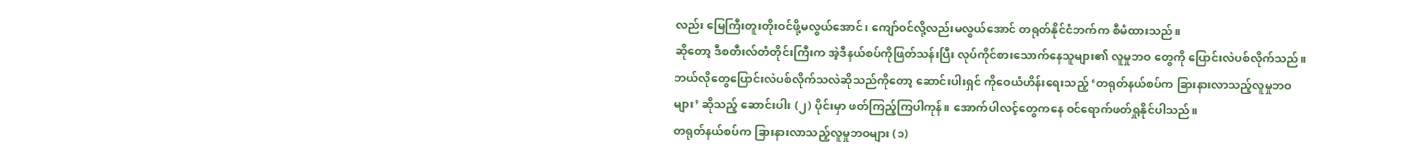လည်း မြေကြီးတူးတိုးဝင်ဖို့မလွယ်အောင်၊ ကျော်ဝင်လို့လည်းမလွယ်အောင် တရုတ်နိုင်ငံဘက်က စီမံထားသည်။
ဆိုတော့ ဒီစတီးလ်တံတိုင်းကြီးက အဲ့ဒီနယ်စပ်ကိုဖြတ်သန်းပြီး လုပ်ကိုင်စားသောက်နေသူများ၏ လူမှုဘဝ တွေကို ပြောင်းလဲပစ်လိုက်သည်။ ဘယ်လိုတွေပြောင်းလဲပစ်လိုက်သလဲဆိုသည်ကိုတော့ ဆောင်းပါးရှင် ကိုဝေယံဟိန်းရေးသည့် ‘တရုတ်နယ်စပ်က ခြားနားလာသည့်လူမှုဘဝများ’ ဆိုသည့် ဆောင်းပါး (၂) ပိုင်းမှာ ဖတ်ကြည့်ကြပါကုန်။ အောက်ပါလင့်တွေကနေ ဝင်ရောက်ဖတ်ရှုနိုင်ပါသည်။
တရုတ်နယ်စပ်က ခြားနားလာသည့်လူမှုဘဝများ (၁)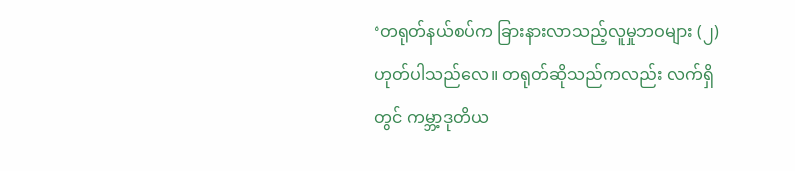‘တရုတ်နယ်စပ်က ခြားနားလာသည့်လူမှုဘဝများ (၂)
ဟုတ်ပါသည်လေ။ တရုတ်ဆိုသည်ကလည်း လက်ရှိတွင် ကမ္ဘာ့ဒုတိယ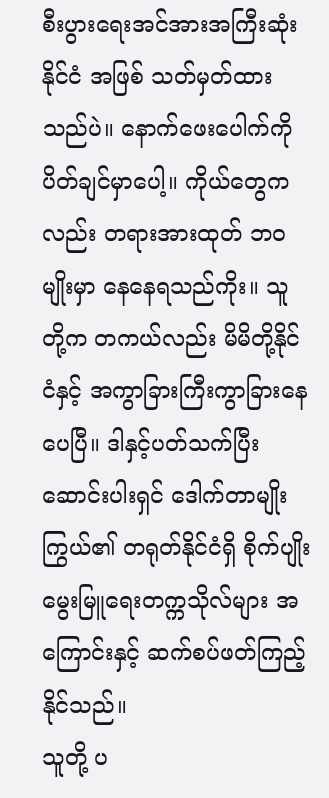စီးပွားရေးအင်အားအကြီးဆုံးနိုင်ငံ အဖြစ် သတ်မှတ်ထားသည်ပဲ။ နောက်ဖေးပေါက်ကို ပိတ်ချင်မှာပေါ့။ ကိုယ်တွေကလည်း တရားအားထုတ် ဘဝမျိုးမှာ နေနေရသည်ကိုး။ သူတို့က တကယ်လည်း မိမိတို့နိုင်ငံနှင့် အကွာခြားကြီးကွာခြားနေပေပြီ။ ဒါနှင့်ပတ်သက်ပြီး ဆောင်းပါးရှင် ဒေါက်တာမျိုးကြွယ်၏ တရုတ်နိုင်ငံရှိ စိုက်ပျိုးမွေးမြူရေးတက္ကသိုလ်များ အကြောင်းနှင့် ဆက်စပ်ဖတ်ကြည့်နိုင်သည်။
သူတို့ ပ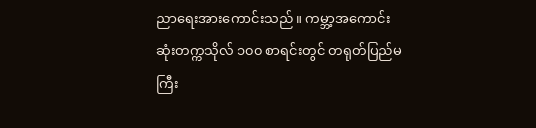ညာရေးအားကောင်းသည်။ ကမ္ဘာ့အကောင်းဆုံးတက္ကသိုလ် ၁၀၀ စာရင်းတွင် တရုတ်ပြည်မကြီး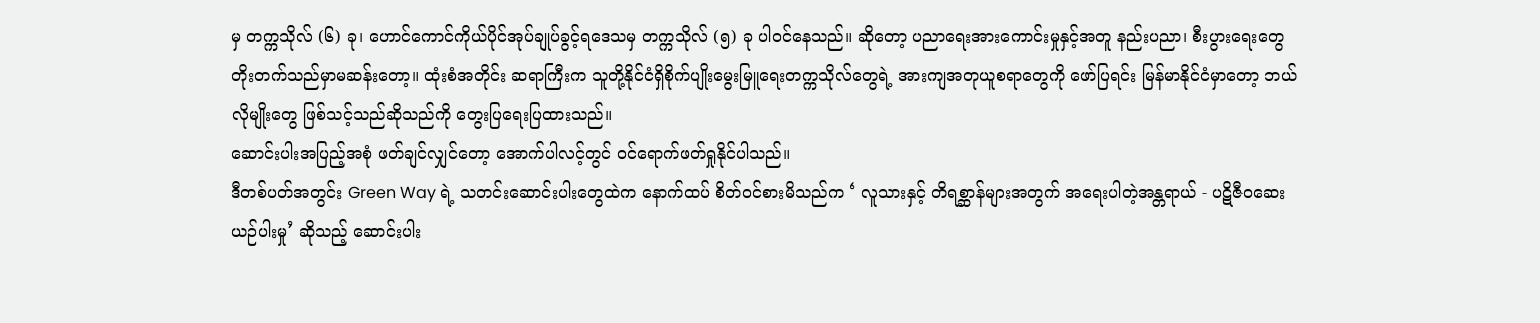မှ တက္ကသိုလ် (၆) ခု၊ ဟောင်ကောင်ကိုယ်ပိုင်အုပ်ချုပ်ခွင့်ရဒေသမှ တက္ကသိုလ် (၅) ခု ပါဝင်နေသည်။ ဆိုတော့ ပညာရေးအားကောင်းမှုနှင့်အတူ နည်းပညာ၊ စီးပွားရေးတွေ တိုးတက်သည်မှာမဆန်းတော့။ ထုံးစံအတိုင်း ဆရာကြီးက သူတို့နိုင်ငံရှိစိုက်ပျိုးမွေးမြူရေးတက္ကသိုလ်တွေရဲ့ အားကျအတုယူစရာတွေကို ဖော်ပြရင်း မြန်မာနိုင်ငံမှာတော့ ဘယ်လိုမျိုးတွေ ဖြစ်သင့်သည်ဆိုသည်ကို တွေးပြရေးပြထားသည်။
ဆောင်းပါးအပြည့်အစုံ ဖတ်ချင်လျှင်တော့ အောက်ပါလင့်တွင် ဝင်ရောက်ဖတ်ရှုနိုင်ပါသည်။
ဒီတစ်ပတ်အတွင်း Green Way ရဲ့ သတင်းဆောင်းပါးတွေထဲက နောက်ထပ် စိတ်ဝင်စားမိသည်က ‘ လူသားနှင့် တိရစ္ဆာန်များအတွက် အရေးပါတဲ့အန္တရာယ် - ပဋိဇီဝဆေးယဉ်ပါးမှု’ ဆိုသည့် ဆောင်းပါး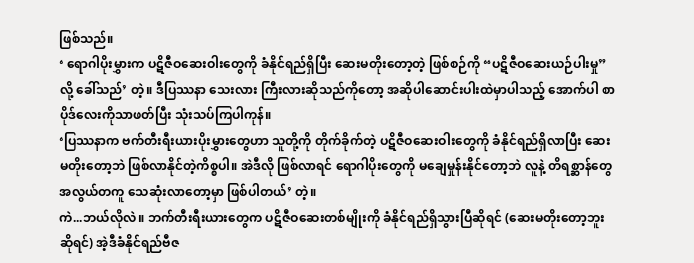ဖြစ်သည်။
‘ ရောဂါပိုးမွှားက ပဋိဇီဝဆေးဝါးတွေကို ခံနိုင်ရည်ရှိပြီး ဆေးမတိုးတော့တဲ့ ဖြစ်စဉ်ကို “ပဋိဇီဝဆေးယဉ်ပါးမှု” လို့ ခေါ်သည်’ တဲ့။ ဒီပြဿနာ သေးလား ကြီးလားဆိုသည်ကိုတော့ အဆိုပါဆောင်းပါးထဲမှာပါသည့် အောက်ပါ စာပိုဒ်လေးကိုသာဖတ်ပြီး သုံးသပ်ကြပါကုန်။
‘ပြဿနာက ဗက်တီးရီးယားပိုးမွှားတွေဟာ သူတို့ကို တိုက်ခိုက်တဲ့ ပဋိဇီဝဆေးဝါးတွေကို ခံနိုင်ရည်ရှိလာပြီး ဆေးမတိုးတော့ဘဲ ဖြစ်လာနိုင်တဲ့ကိစ္စပါ။ အဲဒီလို ဖြစ်လာရင် ရောဂါပိုးတွေကို မချေမှုန်းနိုင်တော့ဘဲ လူနဲ့ တိရစ္ဆာန်တွေ အလွယ်တကူ သေဆုံးလာတော့မှာ ဖြစ်ပါတယ်’ တဲ့။
ကဲ...ဘယ်လိုလဲ။ ဘက်တီးရီးယားတွေက ပဋိဇီဝဆေးတစ်မျိုးကို ခံနိုင်ရည်ရှိသွားပြီဆိုရင် (ဆေးမတိုးတော့ဘူးဆိုရင်) အဲ့ဒီခံနိုင်ရည်ဗီဇ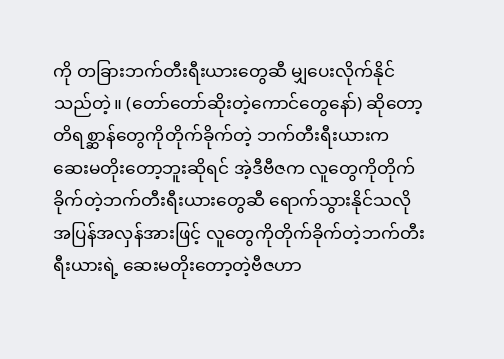ကို တခြားဘက်တီးရီးယားတွေဆီ မျှပေးလိုက်နိုင်သည်တဲ့။ (တော်တော်ဆိုးတဲ့ကောင်တွေနော်) ဆိုတော့ တိရစ္ဆာန်တွေကိုတိုက်ခိုက်တဲ့ ဘက်တီးရီးယားက ဆေးမတိုးတော့ဘူးဆိုရင် အဲ့ဒီဗီဇက လူတွေကိုတိုက်ခိုက်တဲ့ဘက်တီးရီးယားတွေဆီ ရောက်သွားနိုင်သလို အပြန်အလှန်အားဖြင့် လူတွေကိုတိုက်ခိုက်တဲ့ဘက်တီးရီးယားရဲ့ ဆေးမတိုးတော့တဲ့ဗီဇဟာ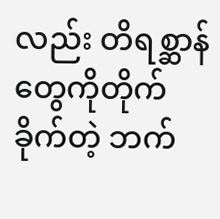လည်း တိရစ္ဆာန် တွေကိုတိုက်ခိုက်တဲ့ ဘက်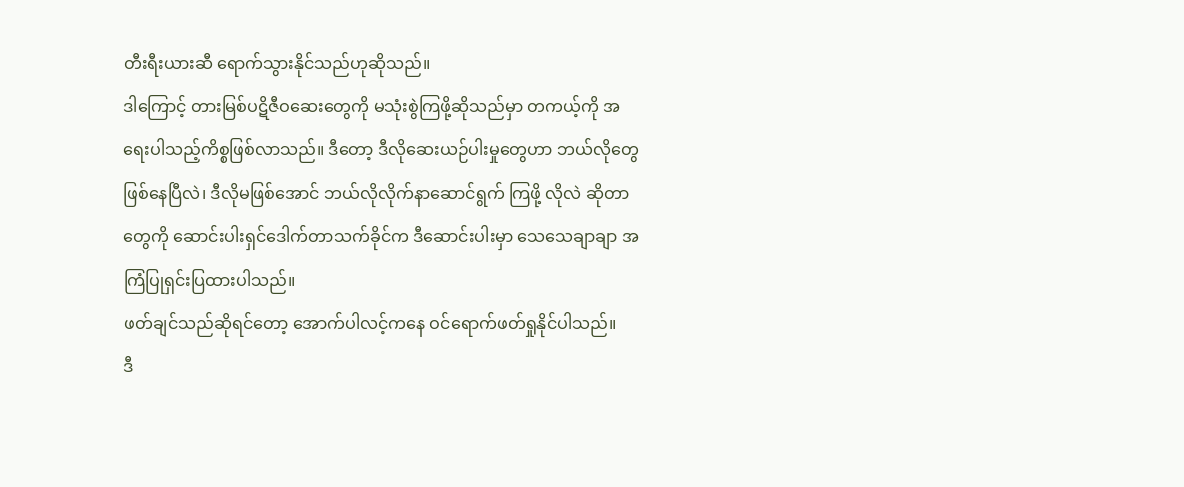တီးရီးယားဆီ ရောက်သွားနိုင်သည်ဟုဆိုသည်။
ဒါကြောင့် တားမြစ်ပဋိဇီဝဆေးတွေကို မသုံးစွဲကြဖို့ဆိုသည်မှာ တကယ့်ကို အရေးပါသည့်ကိစ္စဖြစ်လာသည်။ ဒီတော့ ဒီလိုဆေးယဉ်ပါးမှုတွေဟာ ဘယ်လိုတွေဖြစ်နေပြီလဲ၊ ဒီလိုမဖြစ်အောင် ဘယ်လိုလိုက်နာဆောင်ရွက် ကြဖို့ လိုလဲ ဆိုတာတွေကို ဆောင်းပါးရှင်ဒေါက်တာသက်ခိုင်က ဒီဆောင်းပါးမှာ သေသေချာချာ အကြံပြုရှင်းပြထားပါသည်။
ဖတ်ချင်သည်ဆိုရင်တော့ အောက်ပါလင့်ကနေ ဝင်ရောက်ဖတ်ရှုနိုင်ပါသည်။
ဒီ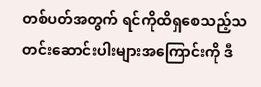တစ်ပတ်အတွက် ရင်ကိုထိရှစေသည့်သတင်းဆောင်းပါးများအကြောင်းကို ဒီ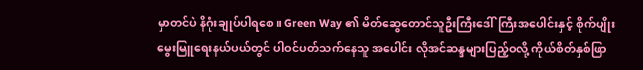မှာတင်ပဲ နိဂုံးချုပ်ပါရစေ။ Green Way ၏ မိတ်ဆွေတောင်သူဦးကြီးဒေါ်ကြီးအပေါင်းနှင့် စိုက်ပျိုးမွေးမြူရေးနယ်ပယ်တွင် ပါဝင်ပတ်သက်နေသူ အပေါင်း လိုအင်ဆန္ဒများပြည့်ဝလို့ ကိုယ်စိတ်နှစ်ဖြာ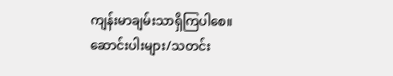ကျန်းမာချမ်းသာရှိကြပါစေ။
ဆောင်းပါးများ/သတင်း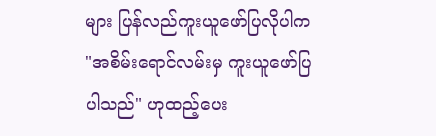များ ပြန်လည်ကူးယူဖော်ပြလိုပါက "အစိမ်းရောင်လမ်းမှ ကူးယူဖော်ပြပါသည်" ဟုထည့်ပေး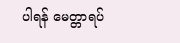ပါရန် မေတ္တာရပ်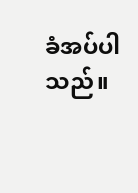ခံအပ်ပါသည်။